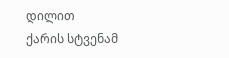დილით
ქარის სტვენამ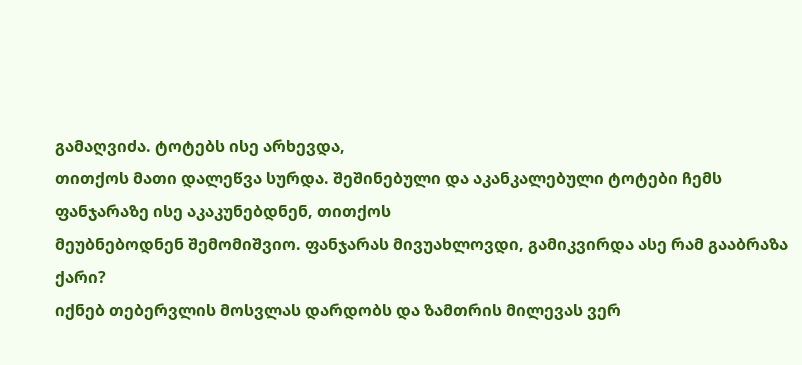გამაღვიძა. ტოტებს ისე არხევდა,
თითქოს მათი დალეწვა სურდა. შეშინებული და აკანკალებული ტოტები ჩემს ფანჯარაზე ისე აკაკუნებდნენ, თითქოს
მეუბნებოდნენ შემომიშვიო. ფანჯარას მივუახლოვდი, გამიკვირდა ასე რამ გააბრაზა ქარი?
იქნებ თებერვლის მოსვლას დარდობს და ზამთრის მილევას ვერ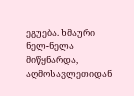ეგუება. ხმაური ნელ-ნელა მიწყნარდა,
აღმოსავლეთიდან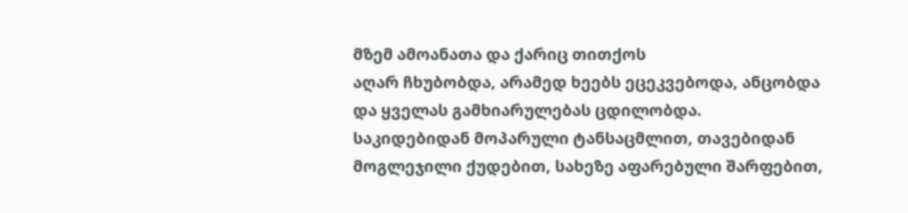მზემ ამოანათა და ქარიც თითქოს
აღარ ჩხუბობდა, არამედ ხეებს ეცეკვებოდა, ანცობდა და ყველას გამხიარულებას ცდილობდა.
საკიდებიდან მოპარული ტანსაცმლით, თავებიდან მოგლეჯილი ქუდებით, სახეზე აფარებული შარფებით,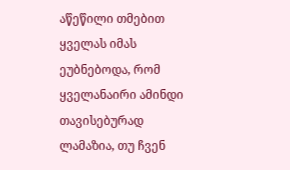აწეწილი თმებით ყველას იმას ეუბნებოდა, რომ ყველანაირი ამინდი თავისებურად ლამაზია, თუ ჩვენ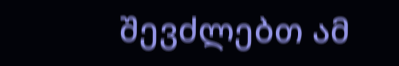შევძლებთ ამ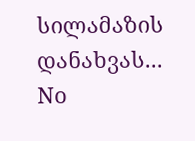სილამაზის დანახვას...
No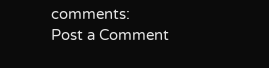comments:
Post a Comment